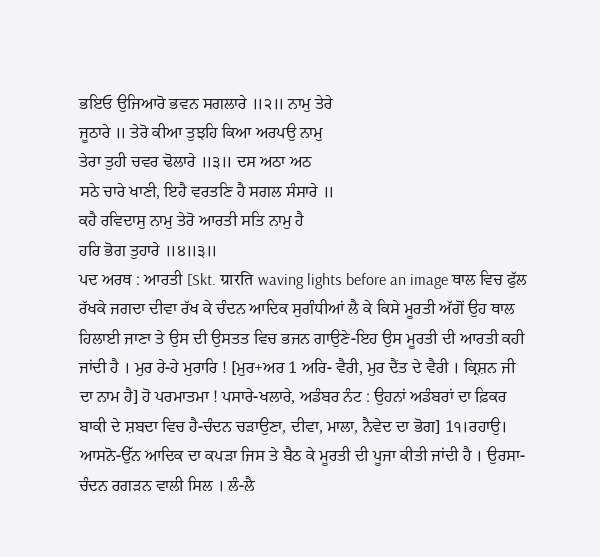ਭਇਓ ਉਜਿਆਰੋ ਭਵਨ ਸਗਲਾਰੇ ॥੨॥ ਨਾਮੁ ਤੇਰੇ
ਜੂਠਾਰੇ ॥ ਤੇਰੋ ਕੀਆ ਤੁਝਹਿ ਕਿਆ ਅਰਪਉ ਨਾਮੁ
ਤੇਰਾ ਤੁਹੀ ਚਵਰ ਢੋਲਾਰੇ ॥੩॥ ਦਸ ਅਠਾ ਅਠ
ਸਠੇ ਚਾਰੇ ਖਾਣੀ, ਇਹੈ ਵਰਤਣਿ ਹੈ ਸਗਲ ਸੰਸਾਰੇ ॥
ਕਹੈ ਰਵਿਦਾਸੁ ਨਾਮੁ ਤੇਰੋ ਆਰਤੀ ਸਤਿ ਨਾਮੁ ਹੈ
ਹਰਿ ਭੋਗ ਤੁਹਾਰੇ ॥੪॥੩॥
ਪਦ ਅਰਥ : ਆਰਤੀ [Skt. ग्रारति waving lights before an image ਥਾਲ ਵਿਚ ਫੁੱਲ ਰੱਖਕੇ ਜਗਦਾ ਦੀਵਾ ਰੱਖ ਕੇ ਚੰਦਨ ਆਦਿਕ ਸੁਗੰਧੀਆਂ ਲੈ ਕੇ ਕਿਸੇ ਮੂਰਤੀ ਅੱਗੋਂ ਉਹ ਥਾਲ ਹਿਲਾਈ ਜਾਣਾ ਤੇ ਉਸ ਦੀ ਉਸਤਤ ਵਿਚ ਭਜਨ ਗਾਉਣੇ-ਇਹ ਉਸ ਮੂਰਤੀ ਦੀ ਆਰਤੀ ਕਹੀ ਜਾਂਦੀ ਹੈ । ਮੁਰ ਰੇ-ਹੇ ਮੁਰਾਰਿ ! [ਮੁਰ+ਅਰ 1 ਅਰਿ- ਵੈਰੀ, ਮੁਰ ਦੈਂਤ ਦੇ ਵੈਰੀ । ਕ੍ਰਿਸ਼ਨ ਜੀ ਦਾ ਨਾਮ ਹੈ] ਹੋ ਪਰਮਾਤਮਾ ! ਪਸਾਰੇ-ਖਲਾਰੇ, ਅਡੰਬਰ ਨੰਟ : ਉਹਨਾਂ ਅਡੰਬਰਾਂ ਦਾ ਫ਼ਿਕਰ ਬਾਕੀ ਦੇ ਸ਼ਬਦਾ ਵਿਚ ਹੈ-ਚੰਦਨ ਚੜਾਉਣਾ, ਦੀਵਾ, ਮਾਲਾ, ਨੈਵੇਦ ਦਾ ਭੋਗ] 1੧।ਰਹਾਉ।
ਆਸਨੋ-ਉੱਨ ਆਦਿਕ ਦਾ ਕਪੜਾ ਜਿਸ ਤੇ ਬੈਠ ਕੇ ਮੂਰਤੀ ਦੀ ਪੂਜਾ ਕੀਤੀ ਜਾਂਦੀ ਹੈ । ਉਰਸਾ-ਚੰਦਨ ਰਗੜਨ ਵਾਲੀ ਸਿਲ । ਲੰ-ਲੈ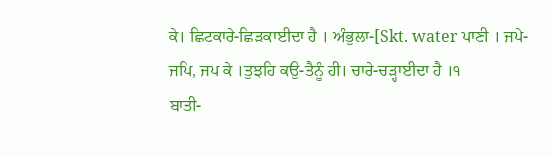ਕੇ। ਛਿਟਕਾਰੇ-ਛਿੜਕਾਈਦਾ ਹੈ । ਅੰਭੁਲਾ-[Skt. water ਪਾਣੀ । ਜਪੇ-ਜਪਿ, ਜਪ ਕੇ ।ਤੁਝਹਿ ਕਉ-ਤੈਨੂੰ ਹੀ। ਚਾਰੇ-ਚੜ੍ਹਾਈਦਾ ਹੈ ।੧
ਬਾਤੀ-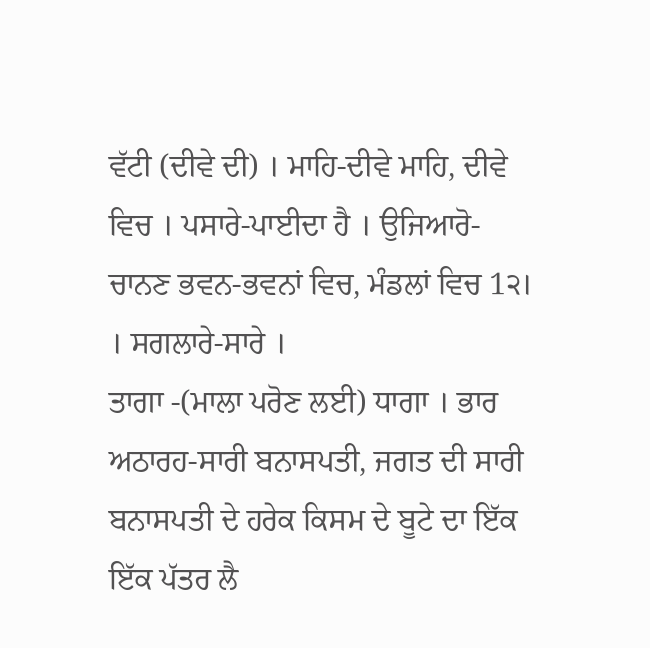ਵੱਟੀ (ਦੀਵੇ ਦੀ) । ਮਾਹਿ-ਦੀਵੇ ਮਾਹਿ, ਦੀਵੇ ਵਿਚ । ਪਸਾਰੇ-ਪਾਈਦਾ ਹੈ । ਉਜਿਆਰੋ-ਚਾਨਣ ਭਵਨ-ਭਵਨਾਂ ਵਿਚ, ਮੰਡਲਾਂ ਵਿਚ 1੨। । ਸਗਲਾਰੇ-ਸਾਰੇ ।
ਤਾਗਾ -(ਮਾਲਾ ਪਰੋਣ ਲਈ) ਧਾਗਾ । ਭਾਰ ਅਠਾਰਹ-ਸਾਰੀ ਬਨਾਸਪਤੀ, ਜਗਤ ਦੀ ਸਾਰੀ ਬਨਾਸਪਤੀ ਦੇ ਹਰੇਕ ਕਿਸਮ ਦੇ ਬੂਟੇ ਦਾ ਇੱਕ ਇੱਕ ਪੱਤਰ ਲੈ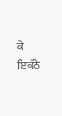ਕੇ ਇਕੱਠੇ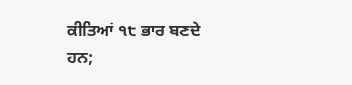ਕੀਤਿਆਂ ੧੮ ਭਾਰ ਬਣਦੇ ਹਨ;